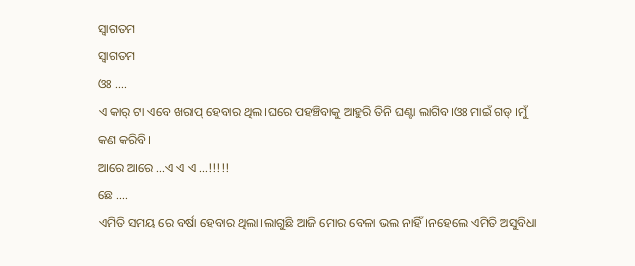ସ୍ୱାଗତମ
ସ୍ୱାଗତମ
ଓଃ ....
ଏ କାର୍ ଟା ଏବେ ଖରାପ୍ ହେବାର ଥିଲ।ଘରେ ପହଞ୍ଚିବାକୁ ଆହୁରି ତିନି ଘଣ୍ଟା ଲାଗିବ।ଓଃ ମାଇଁ ଗଡ୍ ।ମୁଁ କଣ କରିବି।
ଆରେ ଆରେ ...ଏ ଏ ଏ ...!!!!!
ଛେ ....
ଏମିତି ସମୟ ରେ ବର୍ଷା ହେବାର ଥିଲା।ଲାଗୁଛି ଆଜି ମୋର ବେଳା ଭଲ ନାହିଁ।ନହେଲେ ଏମିତି ଅସୁବିଧା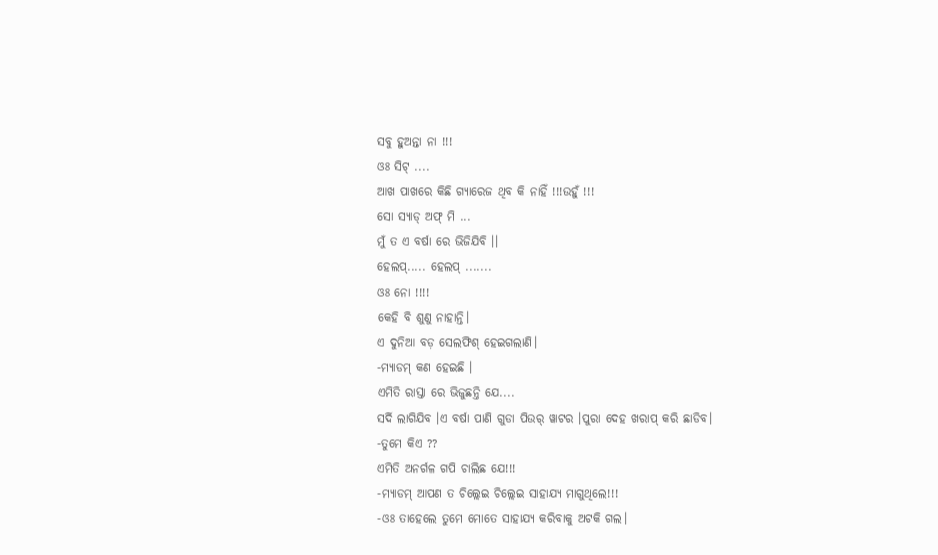ସବୁ ହୁଅନ୍ତା ନା !!!
ଓଃ ସିଟ୍ ....
ଆଖ ପାଖରେ କିଛି ଗ୍ୟାରେଜ ଥିବ କି ନାହିଁ !!!ଉହୁଁ !!!
ସୋ ସ୍ୟାଡ୍ ଅଫ୍ ମି ...
ମୁଁ ତ ଏ ବର୍ଷା ରେ ଭିଜିଯିବି ।।
ହେଲପ୍..... ହେଲପ୍ .......
ଓଃ ନୋ !!!!
କେହି ବି ଶୁଣୁ ନାହାନ୍ତି।
ଏ ଦୁନିଆ ବଡ଼ ସେଲଫିଶ୍ ହେଇଗଲାଣି।
-ମ୍ୟାଡମ୍ କଣ ହେଇଛି ।
ଏମିତି ରାସ୍ତା ରେ ଭିଜୁଛନ୍ତି ଯେ....
ସର୍ଦି ଲାଗିଯିବ ।ଏ ବର୍ଷା ପାଣି ଗୁଡା ପିଉର୍ ୱାଟର ।ପୁରା ଦେହ ଖରାପ୍ କରି ଛାଡିବ।
-ତୁମେ କିଏ ??
ଏମିତି ଅନର୍ଗଳ ଗପି ଚାଲିଛ ଯେ!!!
-ମ୍ୟାଡମ୍ ଆପଣ ତ ଚିଲ୍ଲେଇ ଚିଲ୍ଲେଇ ସାହାଯ୍ୟ ମାଗୁଥିଲେ!!!
-ଓଃ ତାହେଲେ ତୁମେ ମୋତେ ସାହାଯ୍ୟ କରିବାକୁ ଅଟକି ଗଲ।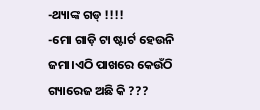-ଥ୍ୟାଙ୍କ ଗଡ୍ !!!!
-ମୋ ଗାଡ଼ି ଟା ଷ୍ଟାର୍ଟ ହେଉନି ଜମା।ଏଠି ପାଖରେ କେଉଁଠି ଗ୍ୟାରେଜ ଅଛି କି ???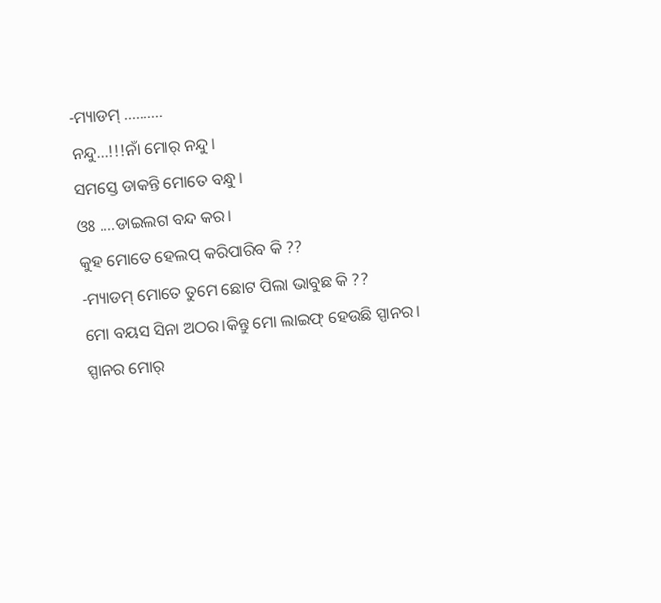-ମ୍ୟାଡମ୍ ..........
ନନ୍ଦୁ...!!!ନାଁ ମୋର୍ ନନ୍ଦୁ।
ସମସ୍ତେ ଡାକନ୍ତି ମୋତେ ବନ୍ଧୁ।
ଓଃ ....ଡାଇଲଗ ବନ୍ଦ କର।
କୁହ ମୋତେ ହେଲପ୍ କରିପାରିବ କି ??
-ମ୍ୟାଡମ୍ ମୋତେ ତୁମେ ଛୋଟ ପିଲା ଭାବୁଛ କି ??
ମୋ ବୟସ ସିନା ଅଠର।କିନ୍ତୁ ମୋ ଲାଇଫ୍ ହେଉଛି ସ୍ପାନର।
ସ୍ପାନର ମୋର୍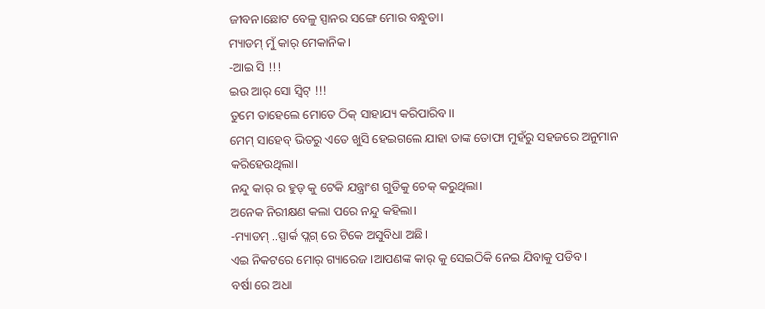ଜୀବନ।ଛୋଟ ବେଳୁ ସ୍ପାନର ସଙ୍ଗେ ମୋର ବନ୍ଧୁତା।
ମ୍ୟାଡମ୍ ମୁଁ କାର୍ ମେକାନିକ।
-ଆଇ ସି !!!
ଇଉ ଆର୍ ସୋ ସ୍ବିଟ୍ !!!
ତୁମେ ତାହେଲେ ମୋତେ ଠିକ୍ ସାହାଯ୍ୟ କରିପାରିବ।।
ମେମ୍ ସାହେବ୍ ଭିତରୁ ଏତେ ଖୁସି ହେଇଗଲେ ଯାହା ତାଙ୍କ ତୋଫା ମୁହଁରୁ ସହଜରେ ଅନୁମାନ କରିହେଉଥିଲା।
ନନ୍ଦୁ କାର୍ ର ହୁଡ୍ କୁ ଟେକି ଯନ୍ତ୍ରାଂଶ ଗୁଡିକୁ ଚେକ୍ କରୁଥିଲା।
ଅନେକ ନିରୀକ୍ଷଣ କଲା ପରେ ନନ୍ଦୁ କହିଲା।
-ମ୍ୟାଡମ୍ ..ସ୍ପାର୍କ ପ୍ଲଗ୍ ରେ ଟିକେ ଅସୁବିଧା ଅଛି।
ଏଇ ନିକଟରେ ମୋର୍ ଗ୍ୟାରେଜ ।ଆପଣଙ୍କ କାର୍ କୁ ସେଇଠିକି ନେଇ ଯିବାକୁ ପଡିବ।
ବର୍ଷା ରେ ଅଧା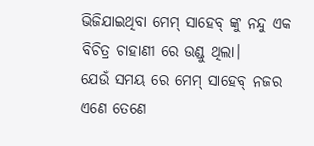ଭିଜିଯାଇଥିବା ମେମ୍ ସାହେବ୍ ଙ୍କୁ ନନ୍ଦୁ ଏକ ବିଚିତ୍ର ଚାହାଣୀ ରେ ଉଣ୍ଡୁ ଥିଲା।
ଯେଉଁ ସମୟ ରେ ମେମ୍ ସାହେବ୍ ନଜର ଏଣେ ତେଣେ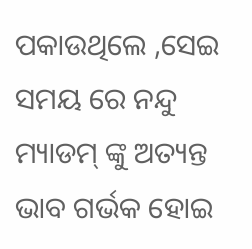ପକାଉଥିଲେ ,ସେଇ ସମୟ ରେ ନନ୍ଦୁ ମ୍ୟାଡମ୍ ଙ୍କୁ ଅତ୍ୟନ୍ତ ଭାବ ଗର୍ଭକ ହୋଇ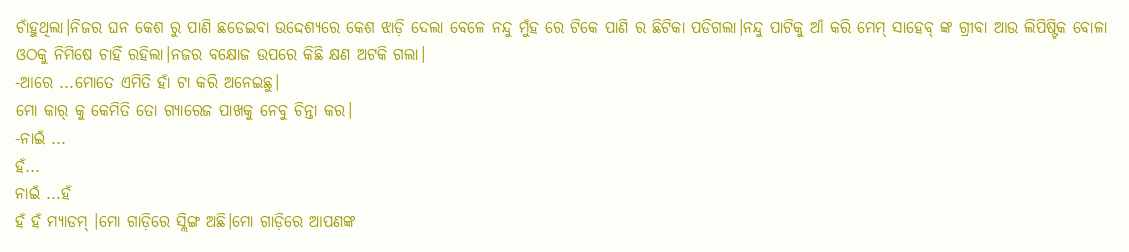ଚାଁହୁଥିଲା।ନିଜର ଘନ କେଶ ରୁ ପାଣି ଛଡେଇବା ଉଦ୍ଦେଶ୍ୟରେ କେଶ ଝାଡ଼ି ଦେଲା ବେଳେ ନନ୍ଦୁ ମୁଁହ ରେ ଟିକେ ପାଣି ର ଛିଟିକା ପଡିଗଲା।ନନ୍ଦୁ ପାଟିକୁ ଆଁ କରି ମେମ୍ ସାହେବ୍ ଙ୍କ ଗ୍ରୀବା ଆଉ ଲିପିଷ୍ଟିକ ବୋଳା ଓଠକୁ ନିମିଷେ ଚାହିଁ ରହିଲା।ନଜର ବକ୍ଷୋଜ ଉପରେ କିଛି କ୍ଷଣ ଅଟକି ଗଲା।
-ଆରେ ...ମୋତେ ଏମିତି ହାଁ ଟା କରି ଅନେଇଛୁ।
ମୋ କାର୍ କୁ କେମିତି ତୋ ଗ୍ୟାରେଜ ପାଖକୁ ନେବୁ ଚିନ୍ତା କର।
-ନାଇଁ ...
ହଁ...
ନାଇଁ ...ହଁ
ହଁ ହଁ ମ୍ୟାଡମ୍ ।ମୋ ଗାଡ଼ିରେ ସ୍ଲିଙ୍ଗ ଅଛି।ମୋ ଗାଡ଼ିରେ ଆପଣଙ୍କ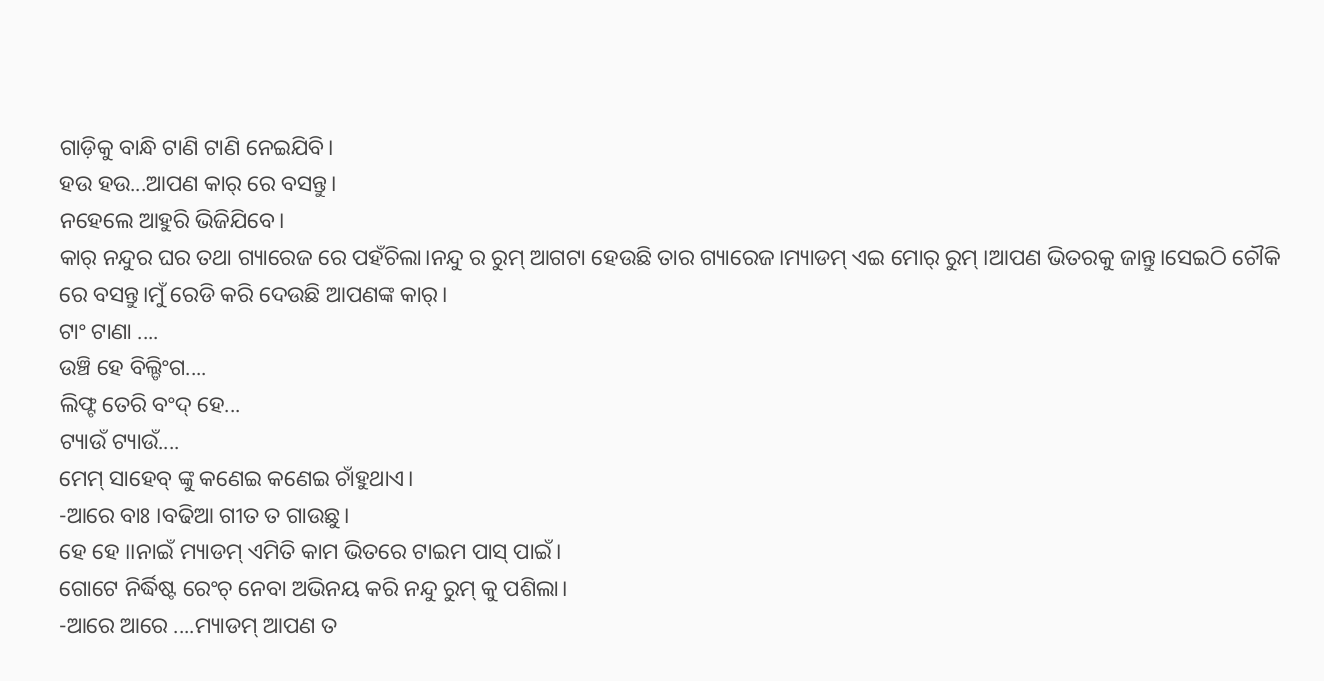ଗାଡ଼ିକୁ ବାନ୍ଧି ଟାଣି ଟାଣି ନେଇଯିବି।
ହଉ ହଉ...ଆପଣ କାର୍ ରେ ବସନ୍ତୁ।
ନହେଲେ ଆହୁରି ଭିଜିଯିବେ।
କାର୍ ନନ୍ଦୁର ଘର ତଥା ଗ୍ୟାରେଜ ରେ ପହଁଚିଲା।ନନ୍ଦୁ ର ରୁମ୍ ଆଗଟା ହେଉଛି ତାର ଗ୍ୟାରେଜ।ମ୍ୟାଡମ୍ ଏଇ ମୋର୍ ରୁମ୍ ।ଆପଣ ଭିତରକୁ ଜାନ୍ତୁ।ସେଇଠି ଚୌକି ରେ ବସନ୍ତୁ।ମୁଁ ରେଡି କରି ଦେଉଛି ଆପଣଙ୍କ କାର୍।
ଟାଂ ଟାଣା ....
ଉଞ୍ଚି ହେ ବିଲ୍ଡିଂଗ....
ଲିଫ୍ଟ ତେରି ବଂଦ୍ ହେ...
ଟ୍ୟାଉଁ ଟ୍ୟାଉଁ....
ମେମ୍ ସାହେବ୍ ଙ୍କୁ କଣେଇ କଣେଇ ଚାଁହୁଥାଏ।
-ଆରେ ବାଃ ।ବଢିଆ ଗୀତ ତ ଗାଉଛୁ।
ହେ ହେ ।।ନାଇଁ ମ୍ୟାଡମ୍ ଏମିତି କାମ ଭିତରେ ଟାଇମ ପାସ୍ ପାଇଁ।
ଗୋଟେ ନିର୍ଦ୍ଧିଷ୍ଟ ରେଂଚ୍ ନେବା ଅଭିନୟ କରି ନନ୍ଦୁ ରୁମ୍ କୁ ପଶିଲା।
-ଆରେ ଆରେ ....ମ୍ୟାଡମ୍ ଆପଣ ତ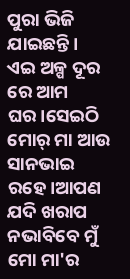ପୁରା ଭିଜି ଯାଇଛନ୍ତି।
ଏଇ ଅଳ୍ପ ଦୂର ରେ ଆମ ଘର।ସେଇଠି ମୋର୍ ମା ଆଉ ସାନଭାଇ ରହେ।ଆପଣ ଯଦି ଖରାପ ନଭାବିବେ ମୁଁ ମୋ ମା'ର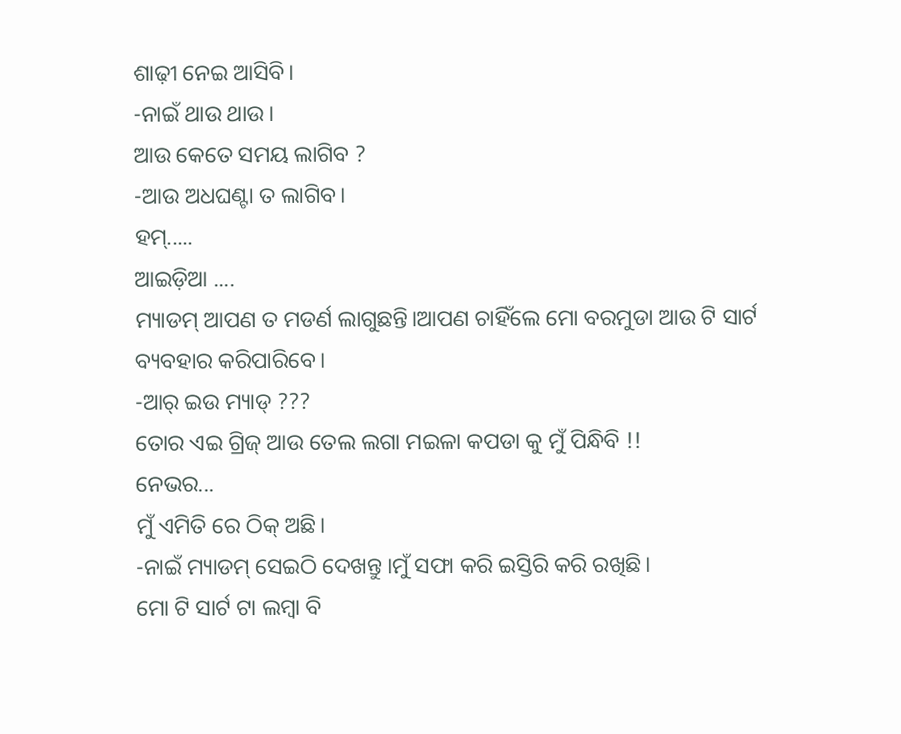ଶାଢ଼ୀ ନେଇ ଆସିବି।
-ନାଇଁ ଥାଉ ଥାଉ।
ଆଉ କେତେ ସମୟ ଲାଗିବ ?
-ଆଉ ଅଧଘଣ୍ଟା ତ ଲାଗିବ।
ହମ୍.....
ଆଇଡ଼ିଆ ....
ମ୍ୟାଡମ୍ ଆପଣ ତ ମଡର୍ଣ ଲାଗୁଛନ୍ତି।ଆପଣ ଚାହିଁଲେ ମୋ ବରମୁଡା ଆଉ ଟି ସାର୍ଟ ବ୍ୟବହାର କରିପାରିବେ।
-ଆର୍ ଇଉ ମ୍ୟାଡ୍ ???
ତୋର ଏଇ ଗ୍ରିଜ୍ ଆଉ ତେଲ ଲଗା ମଇଳା କପଡା କୁ ମୁଁ ପିନ୍ଧିବି !!
ନେଭର...
ମୁଁ ଏମିତି ରେ ଠିକ୍ ଅଛି।
-ନାଇଁ ମ୍ୟାଡମ୍ ସେଇଠି ଦେଖନ୍ତୁ ।ମୁଁ ସଫା କରି ଇସ୍ତିରି କରି ରଖିଛି।
ମୋ ଟି ସାର୍ଟ ଟା ଲମ୍ବା ବି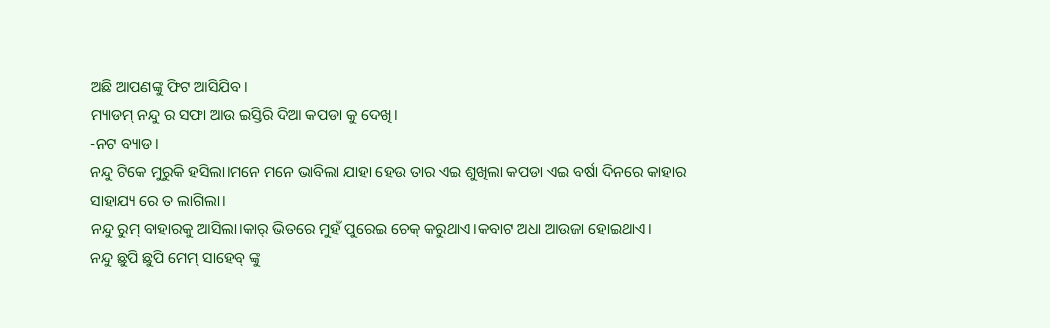ଅଛି ଆପଣଙ୍କୁ ଫିଟ ଆସିଯିବ।
ମ୍ୟାଡମ୍ ନନ୍ଦୁ ର ସଫା ଆଉ ଇସ୍ତିରି ଦିଆ କପଡା କୁ ଦେଖି।
-ନଟ ବ୍ୟାଡ।
ନନ୍ଦୁ ଟିକେ ମୁରୁକି ହସିଲା।ମନେ ମନେ ଭାବିଲା ଯାହା ହେଉ ତାର ଏଇ ଶୁଖିଲା କପଡା ଏଇ ବର୍ଷା ଦିନରେ କାହାର ସାହାଯ୍ୟ ରେ ତ ଲାଗିଲା।
ନନ୍ଦୁ ରୁମ୍ ବାହାରକୁ ଆସିଲା।କାର୍ ଭିତରେ ମୁହଁ ପୁରେଇ ଚେକ୍ କରୁଥାଏ।କବାଟ ଅଧା ଆଉଜା ହୋଇଥାଏ।
ନନ୍ଦୁ ଛୁପି ଛୁପି ମେମ୍ ସାହେବ୍ ଙ୍କୁ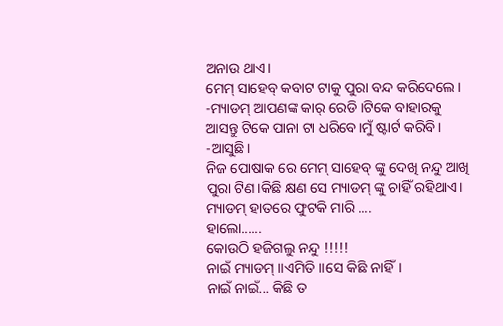ଅନାଉ ଥାଏ।
ମେମ୍ ସାହେବ୍ କବାଟ ଟାକୁ ପୁରା ବନ୍ଦ କରିଦେଲେ।
-ମ୍ୟାଡମ୍ ଆପଣଙ୍କ କାର୍ ରେଡି ।ଟିକେ ବାହାରକୁ ଆସନ୍ତୁ ଟିକେ ପାନା ଟା ଧରିବେ।ମୁଁ ଷ୍ଟାର୍ଟ କରିବି।
-ଆସୁଛି।
ନିଜ ପୋଷାକ ରେ ମେମ୍ ସାହେବ୍ ଙ୍କୁ ଦେଖି ନନ୍ଦୁ ଆଖି ପୁରା ଟିଣ।କିଛି କ୍ଷଣ ସେ ମ୍ୟାଡମ୍ ଙ୍କୁ ଚାହିଁ ରହିଥାଏ।
ମ୍ୟାଡମ୍ ହାତରେ ଫୁଟକି ମାରି ....
ହାଲୋ......
କୋଉଠି ହଜିଗଲୁ ନନ୍ଦୁ !!!!!
ନାଇଁ ମ୍ୟାଡମ୍ ।।ଏମିତି ।।ସେ କିଛି ନାହିଁ।
ନାଇଁ ନାଇଁ... କିଛି ତ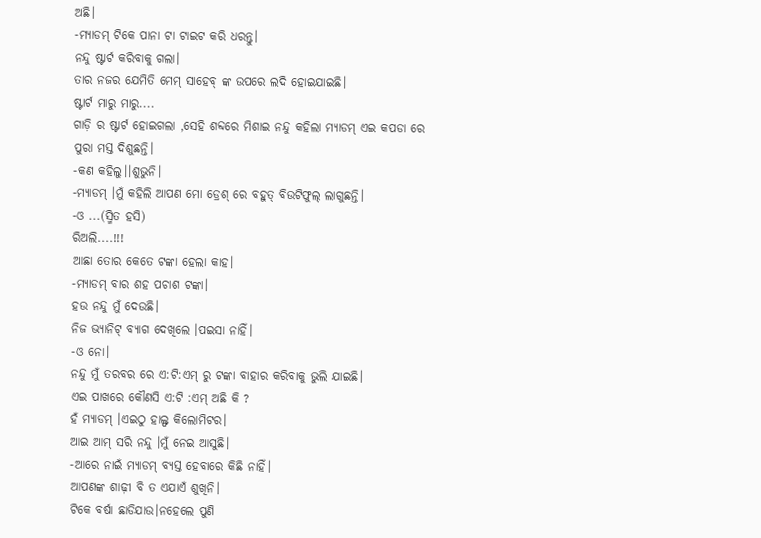ଅଛି।
-ମ୍ୟାଡମ୍ ଟିକେ ପାନା ଟା ଟାଇଟ କରି ଧରନ୍ତୁ।
ନନ୍ଦୁ ଷ୍ଟାର୍ଟ କରିବାକୁ ଗଲା।
ତାର ନଜର ଯେମିତି ମେମ୍ ସାହେବ୍ ଙ୍କ ଉପରେ ଲଦି ହୋଇଯାଇଛି।
ଷ୍ଟାର୍ଟ ମାରୁ ମାରୁ....
ଗାଡ଼ି ର ଷ୍ଟାର୍ଟ ହୋଇଗଲା ,ସେହି ଶବ୍ଦରେ ମିଶାଇ ନନ୍ଦୁ କହିଲା ମ୍ୟାଡମ୍ ଏଇ କପଡା ରେ ପୁରା ମସ୍ତ ଦିଶୁଛନ୍ତି।
-କଣ କହିଲୁ।।ଶୁଭୁନି।
-ମ୍ୟାଡମ୍ ।ମୁଁ କହିଲି ଆପଣ ମୋ ଡ୍ରେଶ୍ ରେ ବହୁତ୍ ବିଉଟିଫୁଲ୍ ଲାଗୁଛନ୍ତି।
-ଓ ...(ସ୍ମିତ ହସି)
ରିଅଲି....!!!
ଆଛା ତୋର କେତେ ଟଙ୍କା ହେଲା କାହ।
-ମ୍ୟାଡମ୍ ବାର ଶହ ପଚାଶ ଟଙ୍କା।
ହଉ ନନ୍ଦୁ ମୁଁ ଦେଉଛି।
ନିଜ ଭ୍ୟାନିଟ୍ ବ୍ୟାଗ ଦେଖିଲେ ।ପଇସା ନାହିଁ।
-ଓ ନୋ।
ନନ୍ଦୁ ମୁଁ ତରବର ରେ ଏ:ଟି:ଏମ୍ ରୁ ଟଙ୍କା ବାହାର କରିବାକୁ ଭୁଲି ଯାଇଛି।
ଏଇ ପାଖରେ କୌଣସି ଏ:ଟି :ଏମ୍ ଅଛି କି ?
ହଁ ମ୍ୟାଡମ୍ ।ଏଇଠୁ ହାଲ୍ଫ କିଲୋମିଟର।
ଆଇ ଆମ୍ ସରି ନନ୍ଦୁ ।ମୁଁ ନେଇ ଆସୁଛି।
-ଆରେ ନାଇଁ ମ୍ୟାଡମ୍ ବ୍ୟସ୍ତ ହେବାରେ କିଛି ନାହିଁ।
ଆପଣଙ୍କ ଶାଢ଼ୀ ବି ତ ଏଯାଏଁ ଶୁଖିନି।
ଟିକେ ବର୍ଷା ଛାଡିଯାଉ।ନହେଲେ ପୁଣି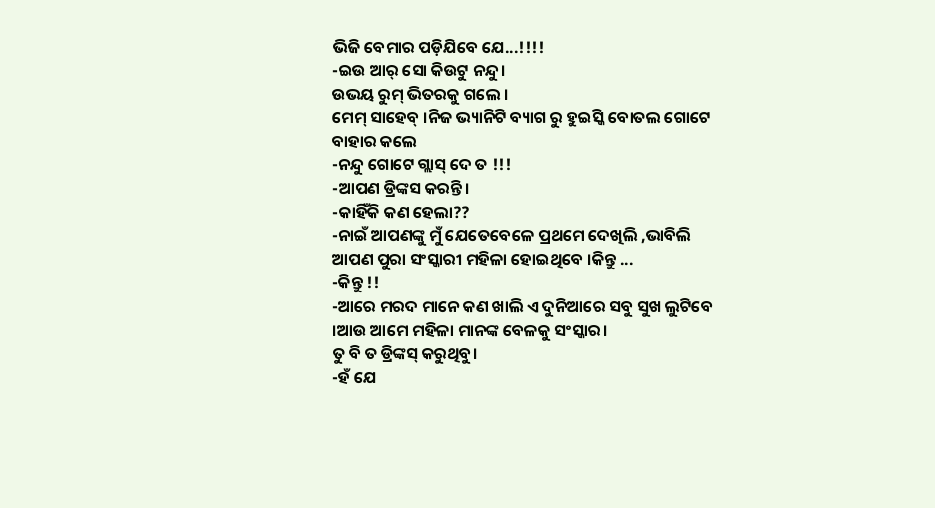ଭିଜି ବେମାର ପଡ଼ିଯିବେ ଯେ...!!!!
-ଇଉ ଆର୍ ସୋ କିଉଟୁ ନନ୍ଦୁ।
ଉଭୟ ରୁମ୍ ଭିତରକୁ ଗଲେ ।
ମେମ୍ ସାହେବ୍ ।ନିଜ ଭ୍ୟାନିଟି ବ୍ୟାଗ ରୁ ହୁଇସ୍କି ବୋତଲ ଗୋଟେ ବାହାର କଲେ
-ନନ୍ଦୁ ଗୋଟେ ଗ୍ଲାସ୍ ଦେ ତ !!!
-ଆପଣ ଡ୍ରିଙ୍କସ କରନ୍ତି।
-କାହିଁକି କଣ ହେଲା??
-ନାଇଁ ଆପଣଙ୍କୁ ମୁଁ ଯେତେବେଳେ ପ୍ରଥମେ ଦେଖିଲି ,ଭାବିଲି ଆପଣ ପୁରା ସଂସ୍କାରୀ ମହିଳା ହୋଇଥିବେ ।କିନ୍ତୁ ...
-କିନ୍ତୁ !!
-ଆରେ ମରଦ ମାନେ କଣ ଖାଲି ଏ ଦୁନିଆରେ ସବୁ ସୁଖ ଲୁଟିବେ ।ଆଉ ଆମେ ମହିଳା ମାନଙ୍କ ବେଳକୁ ସଂସ୍କାର।
ତୁ ବି ତ ଡ୍ରିଙ୍କସ୍ କରୁଥିବୁ।
-ହଁ ଯେ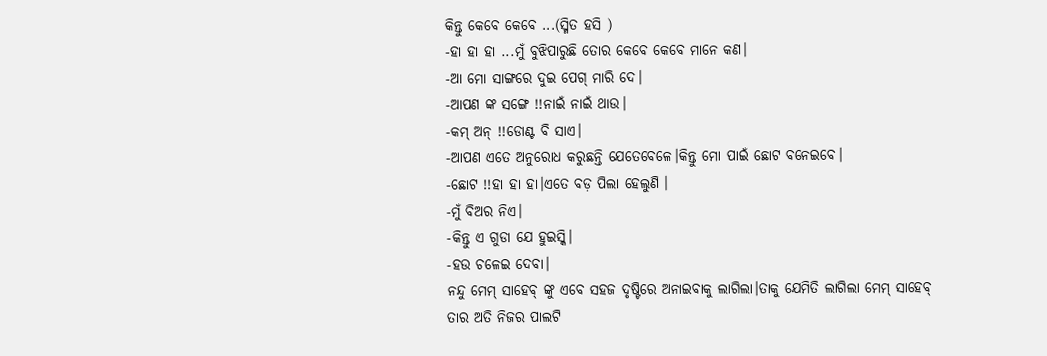କିନ୍ତୁ କେବେ କେବେ ...(ସ୍ମିତ ହସି )
-ହା ହା ହା ...ମୁଁ ବୁଝିପାରୁଛି ତୋର କେବେ କେବେ ମାନେ କଣ।
-ଆ ମୋ ସାଙ୍ଗରେ ଦୁଇ ପେଗ୍ ମାରି ଦେ।
-ଆପଣ ଙ୍କ ସଙ୍ଗେ !!ନାଇଁ ନାଇଁ ଥାଉ।
-କମ୍ ଅନ୍ !!ଡୋଣ୍ଟ ବି ସାଏ।
-ଆପଣ ଏତେ ଅନୁରୋଧ କରୁଛନ୍ତି ଯେତେବେଳେ।କିନ୍ତୁ ମୋ ପାଇଁ ଛୋଟ ବନେଇବେ।
-ଛୋଟ !!ହା ହା ହା।ଏତେ ବଡ଼ ପିଲା ହେଲୁଣି ।
-ମୁଁ ବିଅର ନିଏ।
-କିନ୍ତୁ ଏ ଗୁଡା ଯେ ହୁଇସ୍କି।
-ହଉ ଚଳେଇ ଦେବା।
ନନ୍ଦୁ ମେମ୍ ସାହେବ୍ ଙ୍କୁ ଏବେ ସହଜ ଦୃଷ୍ଟିରେ ଅନାଇବାକୁ ଲାଗିଲା।ତାକୁ ଯେମିତି ଲାଗିଲା ମେମ୍ ସାହେବ୍ ତାର ଅତି ନିଜର ପାଲଟି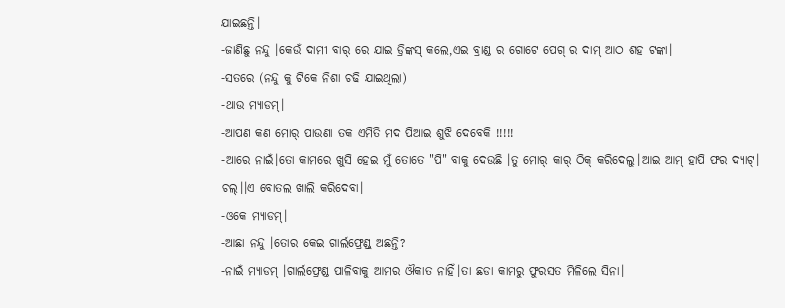ଯାଇଛନ୍ତି।
-ଜାଣିଛୁ ନନ୍ଦୁ ।କେଉଁ ଦାମୀ ବାର୍ ରେ ଯାଇ ଡ୍ରିଙ୍କସ୍ କଲେ,ଏଇ ବ୍ରାଣ୍ଡ ର ଗୋଟେ ପେଗ୍ ର ଦାମ୍ ଆଠ ଶହ ଟଙ୍କା।
-ସତରେ (ନନ୍ଦୁ କୁ ଟିକେ ନିଶା ଚଢି ଯାଇଥିଲା)
-ଥାଉ ମ୍ୟାଡମ୍।
-ଆପଣ କଣ ମୋର୍ ପାଉଣା ତକ ଏମିତି ମଦ ପିଆଇ ଶୁଝି ଦେବେକି !!!!!
-ଆରେ ନାଇଁ।ତୋ କାମରେ ଖୁସି ହେଇ ମୁଁ ତୋତେ "ପି" ବାକୁ ଦେଉଛି ।ତୁ ମୋର୍ କାର୍ ଠିକ୍ କରିଦେଲୁ।ଆଇ ଆମ୍ ହାପି ଫର ଦ୍ୟାଟ୍।
ଚଲ୍।।ଏ ବୋତଲ ଖାଲି କରିଦେବା।
-ଓକେ ମ୍ୟାଡମ୍।
-ଆଛା ନନ୍ଦୁ ।ତୋର କେଇ ଗାର୍ଲଫ୍ରେଣ୍ଡ୍ ଅଛନ୍ତି?
-ନାଇଁ ମ୍ୟାଡମ୍ ।ଗାର୍ଲଫ୍ରେଣ୍ଡ ପାଳିବାକୁ ଆମର ଔକାତ ନାହିଁ।ତା ଛଡା କାମରୁ ଫୁରସତ ମିଳିଲେ ସିନା।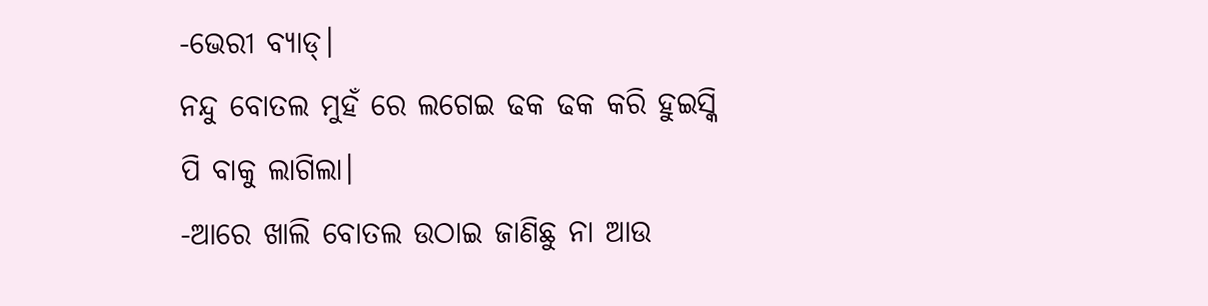-ଭେରୀ ବ୍ୟାଡ୍।
ନନ୍ଦୁ ବୋତଲ ମୁହଁ ରେ ଲଗେଇ ଢକ ଢକ କରି ହୁଇସ୍କି ପି ବାକୁ ଲାଗିଲା।
-ଆରେ ଖାଲି ବୋତଲ ଉଠାଇ ଜାଣିଛୁ ନା ଆଉ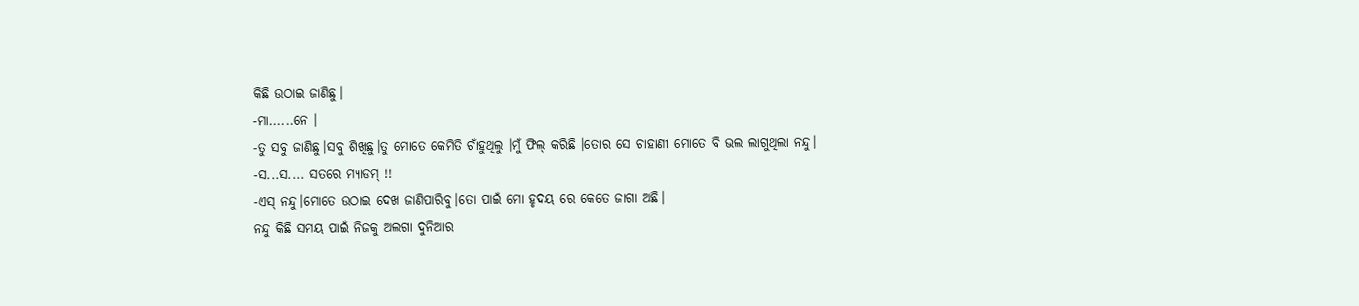କିଛି ଉଠାଇ ଜାଣିଛୁ।
-ମା......ନେ ।
-ତୁ ସବୁ ଜାଣିଛୁ।ସବୁ ଶିଖିଛୁ।ତୁ ମୋତେ କେମିତି ଚାଁହୁଥିଲୁ ।ମୁଁ ଫିଲ୍ କରିଛି ।ତୋର ସେ ଚାହାଣୀ ମୋତେ ବି ଭଲ ଲାଗୁଥିଲା ନନ୍ଦୁ।
-ସ...ସ.... ସତରେ ମ୍ୟାଡମ୍ !!
-ଏସ୍ ନନ୍ଦୁ।ମୋତେ ଉଠାଇ ଦେଖ ଜାଣିପାରିବୁ।ତୋ ପାଇଁ ମୋ ହୃଦୟ ରେ କେତେ ଜାଗା ଅଛି।
ନନ୍ଦୁ କିଛି ସମୟ ପାଇଁ ନିଜକୁ ଅଲଗା ଦୁନିଆର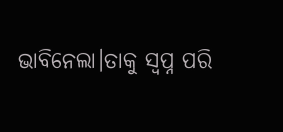ଭାବିନେଲା।ତାକୁ ସ୍ୱପ୍ନ ପରି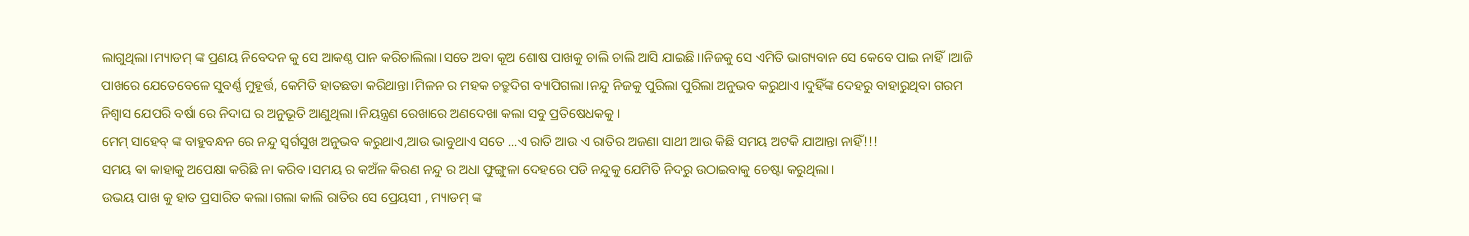ଲାଗୁଥିଲା।ମ୍ୟାଡମ୍ ଙ୍କ ପ୍ରଣୟ ନିବେଦନ କୁ ସେ ଆକଣ୍ଠ ପାନ କରିଚାଲିଲା।ସତେ ଅବା କୂଅ ଶୋଷ ପାଖକୁ ଚାଲି ଚାଲି ଆସି ଯାଇଛି।।ନିଜକୁ ସେ ଏମିତି ଭାଗ୍ୟବାନ ସେ କେବେ ପାଇ ନାହିଁ।ଆଜି ପାଖରେ ଯେତେବେଳେ ସୁବର୍ଣ୍ଣ ମୁହୂର୍ତ୍ତ, କେମିତି ହାତଛଡା କରିଥାନ୍ତା।ମିଳନ ର ମହକ ଚତ୍ରୁଦିଗ ବ୍ୟାପିଗଲା।ନନ୍ଦୁ ନିଜକୁ ପୁରିଲା ପୁରିଲା ଅନୁଭବ କରୁଥାଏ।ଦୁହିଁଙ୍କ ଦେହରୁ ବାହାରୁଥିବା ଗରମ ନିଶ୍ୱାସ ଯେପରି ବର୍ଷା ରେ ନିଦାଘ ର ଅନୁଭୂତି ଆଣୁଥିଲା।ନିୟନ୍ତ୍ରଣ ରେଖାରେ ଅଣଦେଖା କଲା ସବୁ ପ୍ରତିଷେଧକକୁ।
ମେମ୍ ସାହେବ୍ ଙ୍କ ବାହୁବନ୍ଧନ ରେ ନନ୍ଦୁ ସ୍ୱର୍ଗସୁଖ ଅନୁଭବ କରୁଥାଏ,ଆଉ ଭାବୁଥାଏ ସତେ ...ଏ ରାତି ଆଉ ଏ ରାତିର ଅଜଣା ସାଥୀ ଆଉ କିଛି ସମୟ ଅଟକି ଯାଆନ୍ତା ନାହିଁ!!!
ସମୟ ଵା କାହାକୁ ଅପେକ୍ଷା କରିଛି ନା କରିବ।ସମୟ ର କଅଁଳ କିରଣ ନନ୍ଦୁ ର ଅଧା ଫୁଙ୍ଗୁଳା ଦେହରେ ପଡି ନନ୍ଦୁକୁ ଯେମିତି ନିଦରୁ ଉଠାଇବାକୁ ଚେଷ୍ଟା କରୁଥିଲା।
ଉଭୟ ପାଖ କୁ ହାତ ପ୍ରସାରିତ କଲା।ଗଲା କାଲି ରାତିର ସେ ପ୍ରେୟସୀ , ମ୍ୟାଡମ୍ ଙ୍କ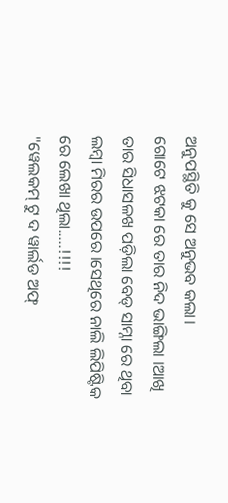ଅନୁପସ୍ଥିତି କୁ ସେ ଅନୁଭବ କଲା।
ଗୋଟେ ଝଟକା ରେ ତାର ନିଦ ଭାଙ୍ଗିଲା ।ଆଖି ତାର ସିଧାସଳଖ ପଡ଼ିଲା ବେଡ୍ ସାମ୍ନା ରେ ଥିବା ଲମ୍ବା ମିରର ଉପରେ ।ସେଥିରେ ନାଲି ଲିପିଷ୍ଟିକ ରେ ଲେଖା ଥିଲା.....!!!!
"ୱେଲକମ୍ ଟୁ ଦ ୱାର୍ଲଡ ଅଫ୍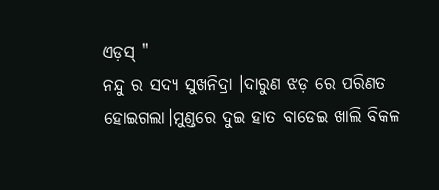ଏଡ଼ସ୍ "
ନନ୍ଦୁ ର ସଦ୍ୟ ସୁଖନିଦ୍ରା ।ଦାରୁଣ ଝଡ଼ ରେ ପରିଣତ ହୋଇଗଲା।ମୁଣ୍ଡରେ ଦୁଇ ହାତ ବାଡେଇ ଖାଲି ବିକଳ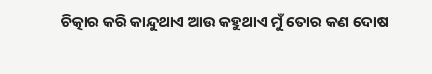ଚିତ୍କାର କରି କାନ୍ଦୁଥାଏ ଆଉ କହୁଥାଏ ମୁଁ ତୋର କଣ ଦୋଷ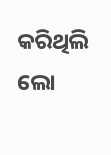କରିଥିଲି ଲୋ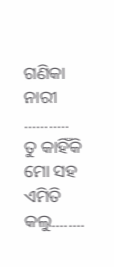ଗଣିକା ନାରୀ ...........
ତୁ କାହିଁକି ମୋ ସହ ଏମିତି କଲୁ........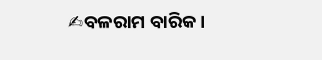✍ବଳରାମ ବାରିକ।